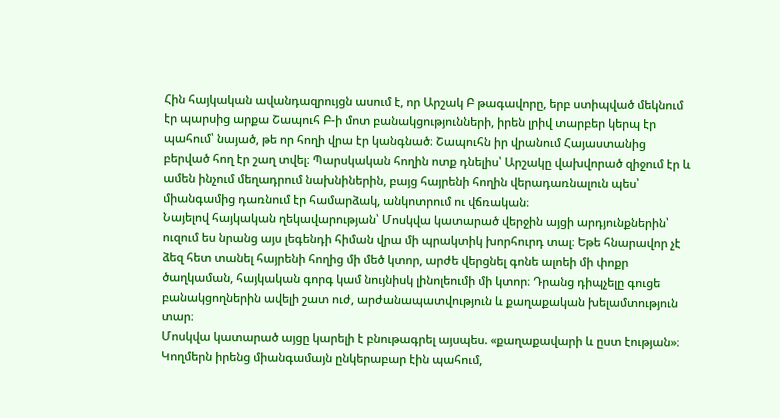Հին հայկական ավանդազրույցն ասում է, որ Արշակ Բ թագավորը, երբ ստիպված մեկնում էր պարսից արքա Շապուհ Բ-ի մոտ բանակցությունների, իրեն լրիվ տարբեր կերպ էր պահում՝ նայած, թե որ հողի վրա էր կանգնած։ Շապուհն իր վրանում Հայաստանից բերված հող էր շաղ տվել։ Պարսկական հողին ոտք դնելիս՝ Արշակը վախվորած զիջում էր և ամեն ինչում մեղադրում նախնիներին, բայց հայրենի հողին վերադառնալուն պես՝ միանգամից դառնում էր համարձակ, անկոտրում ու վճռական։
Նայելով հայկական ղեկավարության՝ Մոսկվա կատարած վերջին այցի արդյունքներին՝ ուզում ես նրանց այս լեգենդի հիման վրա մի պրակտիկ խորհուրդ տալ։ Եթե հնարավոր չէ ձեզ հետ տանել հայրենի հողից մի մեծ կտոր, արժե վերցնել գոնե ալոեի մի փոքր ծաղկաման, հայկական գորգ կամ նույնիսկ լինոլեումի մի կտոր։ Դրանց դիպչելը գուցե բանակցողներին ավելի շատ ուժ, արժանապատվություն և քաղաքական խելամտություն տար։
Մոսկվա կատարած այցը կարելի է բնութագրել այսպես. «քաղաքավարի և ըստ էության»։ Կողմերն իրենց միանգամայն ընկերաբար էին պահում,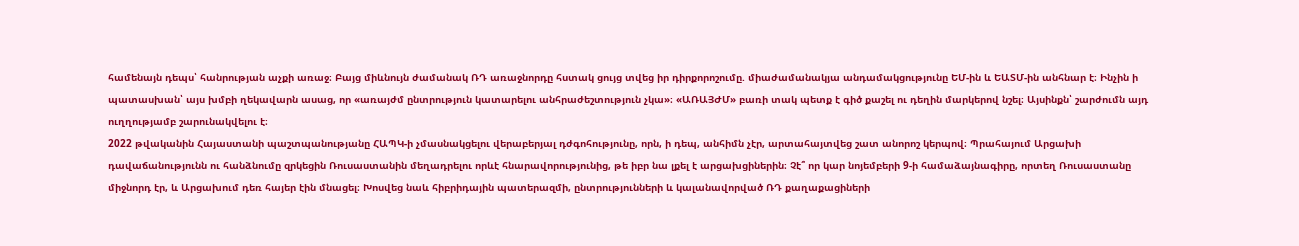համենայն դեպս՝ հանրության աչքի առաջ։ Բայց միևնույն ժամանակ ՌԴ առաջնորդը հստակ ցույց տվեց իր դիրքորոշումը. միաժամանակյա անդամակցությունը ԵՄ-ին և ԵԱՏՄ-ին անհնար է։ Ինչին ի պատասխան՝ այս խմբի ղեկավարն ասաց, որ «առայժմ ընտրություն կատարելու անհրաժեշտություն չկա»։ «ԱՌԱՅԺՄ» բառի տակ պետք է գիծ քաշել ու դեղին մարկերով նշել։ Այսինքն՝ շարժումն այդ ուղղությամբ շարունակվելու է։
2022 թվականին Հայաստանի պաշտպանությանը ՀԱՊԿ-ի չմասնակցելու վերաբերյալ դժգոհությունը, որն, ի դեպ, անհիմն չէր, արտահայտվեց շատ անորոշ կերպով։ Պրահայում Արցախի դավաճանությունն ու հանձնումը զրկեցին Ռուսաստանին մեղադրելու որևէ հնարավորությունից, թե իբր նա լքել է արցախցիներին։ Չէ՞ որ կար նոյեմբերի 9-ի համաձայնագիրը, որտեղ Ռուսաստանը միջնորդ էր, և Արցախում դեռ հայեր էին մնացել։ Խոսվեց նաև հիբրիդային պատերազմի, ընտրությունների և կալանավորված ՌԴ քաղաքացիների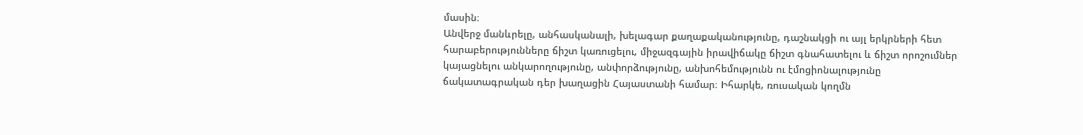մասին։
Անվերջ մանևրելը, անհասկանալի, խելագար քաղաքականությունը, դաշնակցի ու այլ երկրների հետ հարաբերությունները ճիշտ կառուցելու, միջազգային իրավիճակը ճիշտ գնահատելու և ճիշտ որոշումներ կայացնելու անկարողությունը, անփորձությունը, անխոհեմությունն ու էմոցիոնալությունը ճակատագրական դեր խաղացին Հայաստանի համար։ Իհարկե, ռուսական կողմն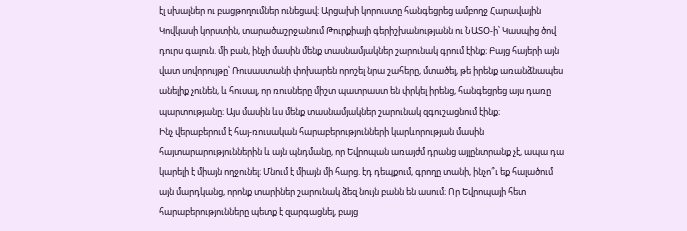էլ սխալներ ու բացթողումներ ունեցավ։ Արցախի կորուստը հանգեցրեց ամբողջ Հարավային Կովկասի կորստին, տարածաշրջանում Թուրքիայի գերիշխանությանն ու ՆԱՏՕ-ի՝ Կասպից ծով դուրս գալուն. մի բան, ինչի մասին մենք տասնամյակներ շարունակ գրում էինք։ Բայց հայերի այն վատ սովորույթը՝ Ռուսաստանի փոխարեն որոշել նրա շահերը, մտածել, թե իրենք առանձնապես անելիք չունեն, և հուսալ, որ ռուսները միշտ պատրաստ են փրկել իրենց, հանգեցրեց այս դառը պարտությանը։ Այս մասին ևս մենք տասնամյակներ շարունակ զգուշացնում էինք։
Ինչ վերաբերում է հայ-ռուսական հարաբերությունների կարևորության մասին հայտարարություններին և այն պնդմանը, որ Եվրոպան առայժմ դրանց այլընտրանք չէ, ապա դա կարելի է միայն ողջունել։ Մնում է միայն մի հարց. էդ դեպքում, գրողը տանի, ինչո՞ւ եք հալածում այն մարդկանց, որոնք տարիներ շարունակ ձեզ նույն բանն են ասում։ Որ Եվրոպայի հետ հարաբերությունները պետք է զարգացնել, բայց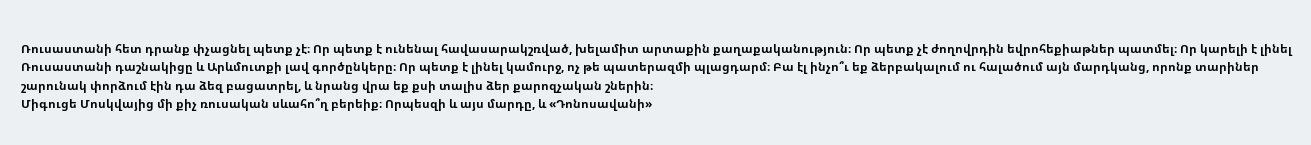Ռուսաստանի հետ դրանք փչացնել պետք չէ։ Որ պետք է ունենալ հավասարակշռված, խելամիտ արտաքին քաղաքականություն։ Որ պետք չէ ժողովրդին եվրոհեքիաթներ պատմել։ Որ կարելի է լինել Ռուսաստանի դաշնակիցը և Արևմուտքի լավ գործընկերը։ Որ պետք է լինել կամուրջ, ոչ թե պատերազմի պլացդարմ։ Բա էլ ինչո՞ւ եք ձերբակալում ու հալածում այն մարդկանց, որոնք տարիներ շարունակ փորձում էին դա ձեզ բացատրել, և նրանց վրա եք քսի տալիս ձեր քարոզչական շներին։
Միգուցե Մոսկվայից մի քիչ ռուսական սևահո՞ղ բերեիք։ Որպեսզի և այս մարդը, և «Դոնոսավանի»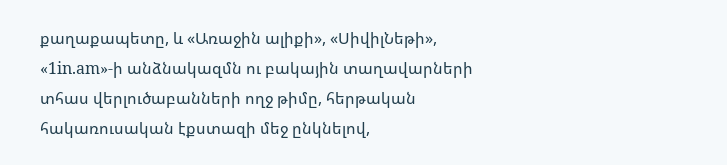քաղաքապետը, և «Առաջին ալիքի», «ՍիվիլՆեթի», «1in.am»-ի անձնակազմն ու բակային տաղավարների տհաս վերլուծաբանների ողջ թիմը, հերթական հակառուսական էքստազի մեջ ընկնելով,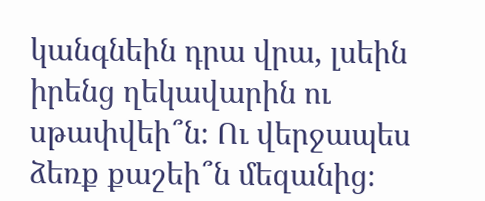կանգնեին դրա վրա, լսեին իրենց ղեկավարին ու սթափվեի՞ն։ Ու վերջապես ձեռք քաշեի՞ն մեզանից։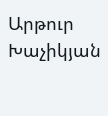Արթուր Խաչիկյան